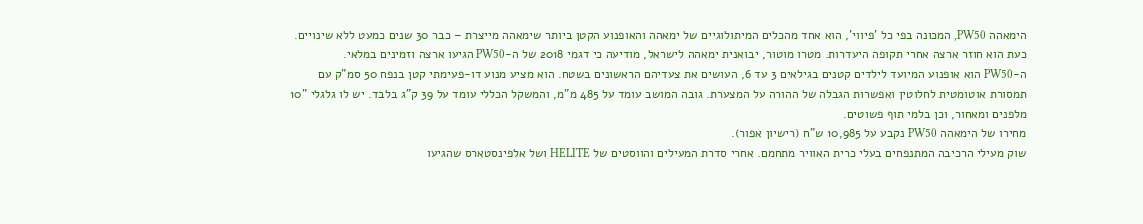הימאהה PW50, המכונה בפי כל 'פיווי', הוא אחד מהכלים המיתולוגיים של ימאהה והאופנוע הקטן ביותר שימאהה מייצרת – כבר 30 שנים כמעט ללא שינויים. כעת הוא חוזר ארצה אחרי תקופה היעדרות. מטרו מוטור, יבואנית ימאהה לישראל, מודיעה כי דגמי 2018 של ה-PW50 הגיעו ארצה וזמינים במלאי.
ה-PW50 הוא אופנוע המיועד לילדים קטנים בגילאים 3 עד 6, העושים את צעדיהם הראשונים בשטח. הוא מציע מנוע דו-פעימתי קטן בנפח 50 סמ"ק עם תמסורת אוטומטית לחלוטין ואפשרות הגבלה של ההורה על המצערת. גובה המושב עומד על 485 מ"מ, והמשקל הכללי עומד על 39 ק"ג בלבד. יש לו גלגלי "10 מלפנים ומאחור, וכן בלמי תוף פשוטים.
מחירו של הימאהה PW50 נקבע על 10,985 ש"ח (רישיון אפור).
שוק מעילי הרכיבה המתנפחים בעלי כרית האוויר מתחמם. אחרי סדרת המעילים והווסטים של HELITE ושל אלפינסטארס שהגיעו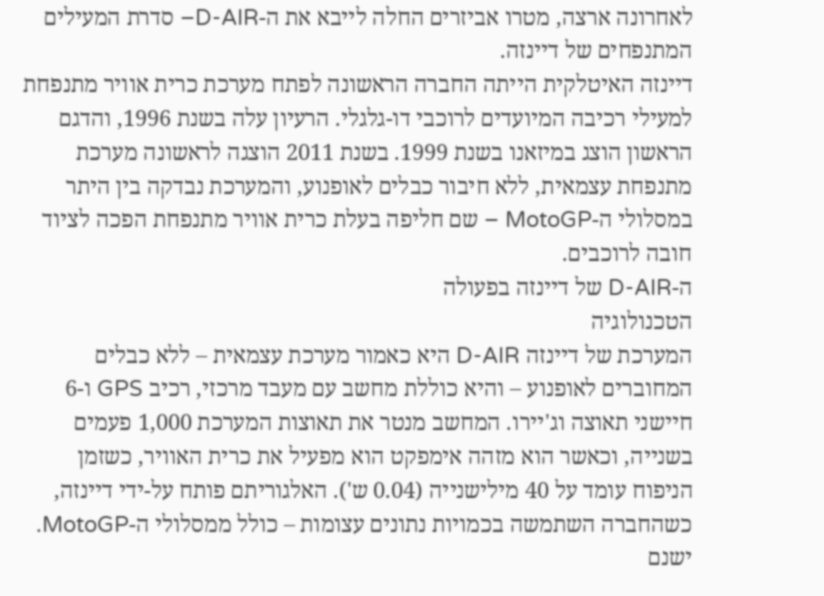לאחרונה ארצה, מטרו אביזרים החלה לייבא את ה-D-AIR– סדרת המעילים המתנפחים של דיינזה.
דיינזה האיטלקית הייתה החברה הראשונה לפתח מערכת כרית אוויר מתנפחת למעילי רכיבה המיועדים לרוכבי דו-גלגלי. הרעיון עלה בשנת 1996, והדגם הראשון הוצג במיזאנו בשנת 1999. בשנת 2011 הוצגה לראשונה מערכת מתנפחת עצמאית, ללא חיבור כבלים לאופנוע, והמערכת נבדקה בין היתר במסלולי ה-MotoGP – שם חליפה בעלת כרית אוויר מתנפחת הפכה לציוד חובה לרוכבים.
ה-D-AIR של דיינזה בפעולה
הטכנולוגיה
המערכת של דיינזה D-AIR היא כאמור מערכת עצמאית – ללא כבלים המחוברים לאופנוע – והיא כוללת מחשב עם מעבד מרכזי, רכיב GPS ו-6 חיישני תאוצה וג'יירו. המחשב מנטר את תאוצות המערכת 1,000 פעמים בשנייה, וכאשר הוא מזהה אימפקט הוא מפעיל את כרית האוויר, כשזמן הניפוח עומד על 40 מילישנייה (0.04 ש'). האלגוריתם פותח על-ידי דיינזה, כשהחברה השתמשה בכמויות נתונים עצומות – כולל ממסלולי ה-MotoGP.
ישנם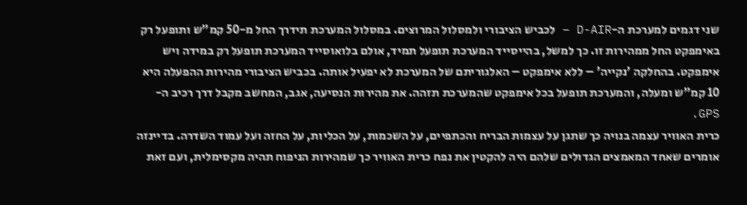שני דגמים למערכת ה-D-AIR – לכביש הציבורי ולמסלול המרוצים. במסלול המערכת תידרך החל מ-50 קמ"ש ותופעל רק באימפקט החל ממהירות זו. כך למשל, בהייסייד המערכת תופעל תמיד, אולם בלואוסייד המערכת תופעל רק במידה ויש אימפקט. בהחלקה 'נקייה' – ללא אימפקט – האלגוריתם של המערכת לא יפעיל אותה. בכביש הציבורי מהירות ההפעלה היא 10 קמ"ש ומעלה, והמערכת תופעל בכל אימפקט שהמערכת תזהה. את מהירות הנסיעה, אגב, המחשב מקבל דרך רכיב ה-GPS.
כרית האוויר עצמה בנויה כך שתגן על עצמות הבריח והכתפיים, על השכמות, על הכליות, על החזה ועל עמוד השדרה. בדיינזה אומרים שאחד המאמצים הגדולים שלהם היה להקטין את נפח כרית האוויר כך שמהירות הניפוח תהיה מקסימלית, ועם זאת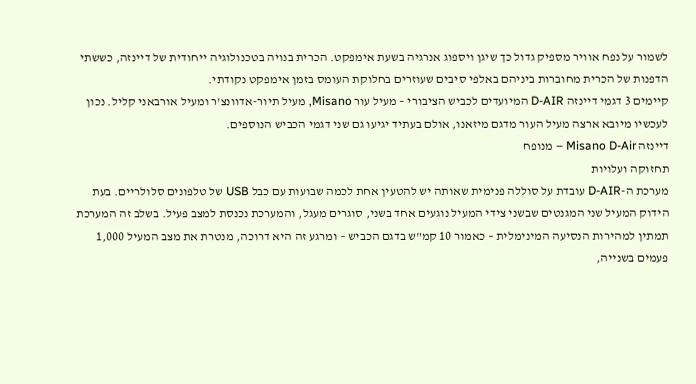לשמור על נפח אוויר מספיק גדול כך שיגן ויספוג אנרגיה בשעת אימפקט. הכרית בנויה בטכנולוגיה ייחודית של דיינזה, כששתי הדפנות של הכרית מחוברות ביניהם באלפי סיבים שעוזרים בחלוקת העומס בזמן אימפקט נקודתי.
קיימים 3 דגמי דיינזה D-AIR המיועדים לכביש הציבורי – מעיל עור Misano, מעיל תיור-אדוונצ'ר ומעיל אורבאני קליל. נכון לעכשיו מיובא ארצה מעיל העור מדגם מיזאנו, אולם בעתיד יגיעו גם שני דגמי הכביש הנוספים.
דיינזה Misano D-Air – מנופח
תחזוקה ועלויות
מערכת ה-D-AIR עובדת על סוללה פנימית שאותה יש להטעין אחת לכמה שבועות עם כבל USB של טלפונים סלולריים. בעת הידוק המעיל שני המגנטים שבשני צידי המעיל נוגעים אחד בשני, סוגרים מעגל, והמערכת נכנסת למצב פעיל. בשלב זה המערכת תמתין למהירות הנסיעה המינימלית – כאמור 10 קמ"ש בדגם הכביש – ומרגע זה היא דרוכה, מנטרת את מצב המעיל 1,000 פעמים בשנייה,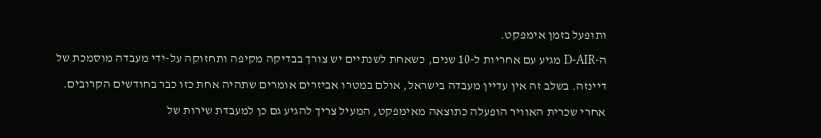ותופעל בזמן אימפקט.
ה-D-AIR מגיע עם אחריות ל-10 שנים, כשאחת לשנתיים יש צורך בבדיקה מקיפה ותחזוקה על-ידי מעבדה מוסמכת של דיינזה. בשלב זה אין עדיין מעבדה בישראל, אולם במטרו אביזרים אומרים שתהיה אחת כזו כבר בחודשים הקרובים.
אחרי שכרית האוויר הופעלה כתוצאה מאימפקט, המעיל צריך להגיע גם כן למעבדת שירות של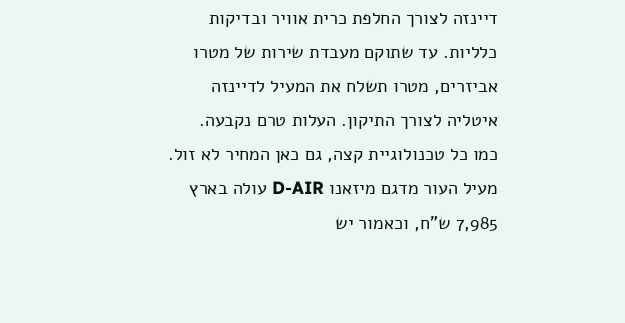דיינזה לצורך החלפת כרית אוויר ובדיקות כלליות. עד שתוקם מעבדת שירות של מטרו אביזרים, מטרו תשלח את המעיל לדיינזה איטליה לצורך התיקון. העלות טרם נקבעה.
כמו כל טכנולוגיית קצה, גם כאן המחיר לא זול. מעיל העור מדגם מיזאנו D-AIR עולה בארץ 7,985 ש"ח, וכאמור יש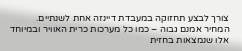צורך לבצע תחזוקה במעבדת דיינזה אחת לשנתיים.
המחיר אמנם גבוה – כמו כל מערכות כרית האוויר ובמיוחד אלו שנמצאות בחזית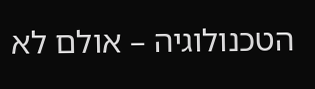הטכנולוגיה – אולם לא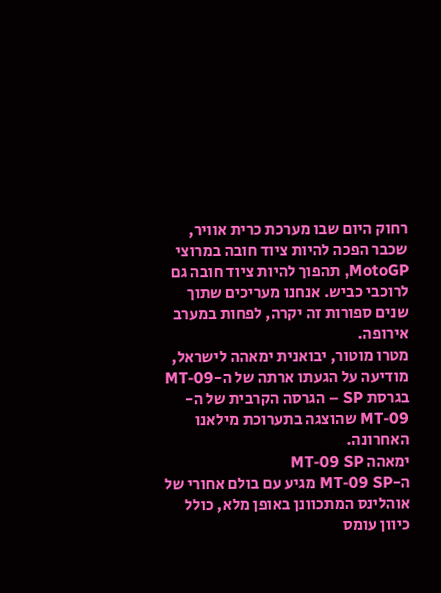רחוק היום שבו מערכת כרית אוויר, שכבר הפכה להיות ציוד חובה במרוצי MotoGP, תהפוך להיות ציוד חובה גם לרוכבי כביש. אנחנו מעריכים שתוך שנים ספורות זה יקרה, לפחות במערב אירופה.
מטרו מוטור, יבואנית ימאהה לישראל, מודיעה על הגעתו ארתה של ה-MT-09 בגרסת SP – הגרסה הקרבית של ה-MT-09 שהוצגה בתערוכת מילאנו האחרונה.
ימאהה MT-09 SP
ה-MT-09 SP מגיע עם בולם אחורי של אוהלינס המתכוונן באופן מלא, כולל כיוון עומס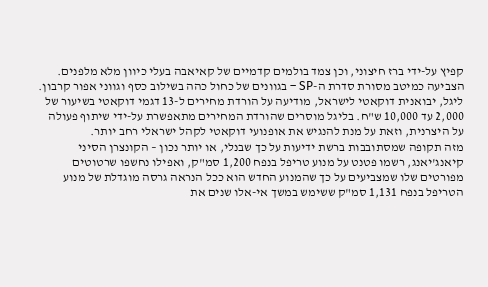קפיץ על-ידי ברז חיצוני, וכן צמד בולמים קדמיים של קאיאבה בעלי כיוון מלא מלפנים. הצביעה כמיטב מסורת סדרת ה-SP – בגוונים של כחול כהה בשילוב כסף וגווני אפור קרבון.
ליגל, יבואנית דוקאטי לישראל, מודיעה על הורדת מחירים ל-13 דגמי דוקאטי בשיעור של 2,000 עד 10,000 ש"ח. בליגל מוסרים שהורדת המחירים מתאפשרת על-ידי שיתוף פעולה על היצרנית, וזאת על מנת להנגיש את אופנועי דוקאטי לקהל ישראלי רחב יותר.
מזה תקופה שמסתובבות ברשת ידיעות על כך שבנלי, או יותר נכון – הקונצרן הסיני קיאנג'יאנג, רשמו פטנט על מנוע טריפל בנפח 1,200 סמ"ק, ואפילו נחשפו שרטוטים מפורטים שלו שמצביעים על כך שהמנוע החדש הוא ככל הנראה גרסה מוגדלת של מנוע הטריפל בנפח 1,131 סמ"ק ששימש במשך אי-אלו שנים את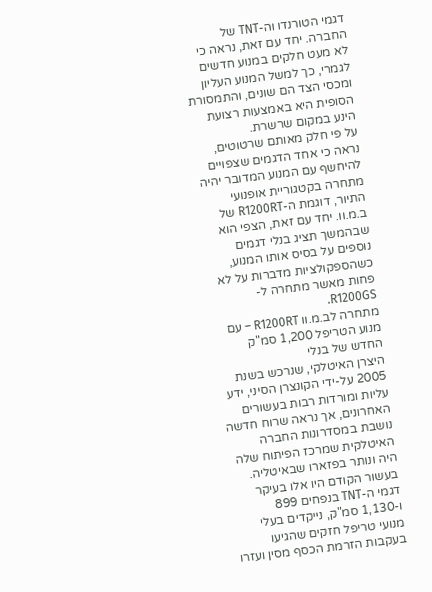דגמי הטורנדו וה-TNT של החברה. יחד עם זאת, נראה כי לא מעט חלקים במנוע חדשים לגמרי, כך למשל המנוע העליון ומכסי הצד הם שונים, והתמסורת הסופית היא באמצעות רצועת הינע במקום שרשרת.
על פי חלק מאותם שרטוטים, נראה כי אחד הדגמים שצפויים להיחשף עם המנוע המדובר יהיה מתחרה בקטגוריית אופנועי התיור, דוגמת ה-R1200RT של ב.מ.וו. יחד עם זאת, הצפי הוא שבהמשך תציג בנלי דגמים נוספים על בסיס אותו המנוע, כשהספקולציות מדברות על לא פחות מאשר מתחרה ל-R1200GS.
מתחרה לב.מ.וו R1200RT – עם מנוע הטריפל 1,200 סמ"ק החדש של בנלי
היצרן האיטלקי, שנרכש בשנת 2005 על-ידי הקונצרן הסיני, ידע עליות ומורדות רבות בעשורים האחרונים, אך נראה שרוח חדשה נושבת במסדרונות החברה האיטלקית שמרכז הפיתוח שלה היה ונותר בפזארו שבאיטליה. בעשור הקודם היו אלו בעיקר דגמי ה-TNT בנפחים 899 ו-1,130 סמ"ק, נייקדים בעלי מנועי טריפל חזקים שהגיעו בעקבות הזרמת הכסף מסין ועזרו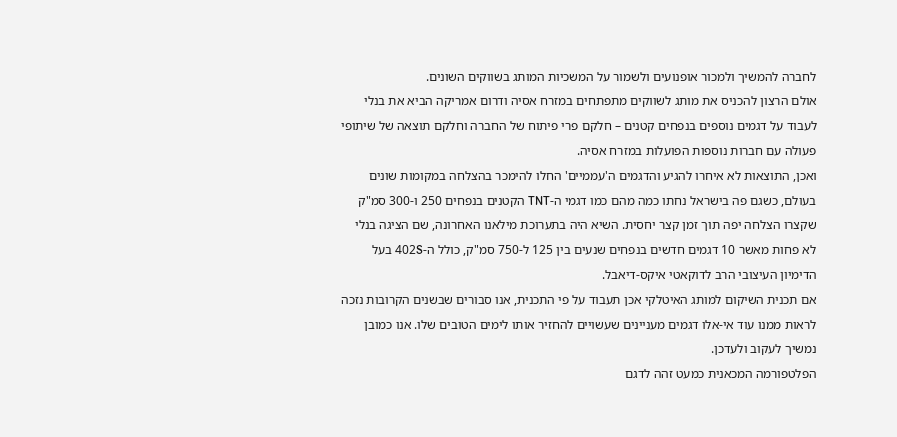לחברה להמשיך ולמכור אופנועים ולשמור על המשכיות המותג בשווקים השונים.
אולם הרצון להכניס את מותג לשווקים מתפתחים במזרח אסיה ודרום אמריקה הביא את בנלי לעבוד על דגמים נוספים בנפחים קטנים – חלקם פרי פיתוח של החברה וחלקם תוצאה של שיתופי פעולה עם חברות נוספות הפועלות במזרח אסיה.
ואכן, התוצאות לא איחרו להגיע והדגמים ה'עממיים' החלו להימכר בהצלחה במקומות שונים בעולם, כשגם פה בישראל נחתו כמה מהם כמו דגמי ה-TNT הקטנים בנפחים 250 ו-300 סמ"ק שקצרו הצלחה יפה תוך זמן קצר יחסית. השיא היה בתערוכת מילאנו האחרונה, שם הציגה בנלי לא פחות מאשר 10 דגמים חדשים בנפחים שנעים בין 125 ל-750 סמ"ק, כולל ה-402S בעל הדימיון העיצובי הרב לדוקאטי איקס-דיאבל.
אם תכנית השיקום למותג האיטלקי אכן תעבוד על פי התכנית, אנו סבורים שבשנים הקרובות נזכה לראות ממנו עוד אי-אלו דגמים מעניינים שעשויים להחזיר אותו לימים הטובים שלו. אנו כמובן נמשיך לעקוב ולעדכן.
הפלטפורמה המכאנית כמעט זהה לדגם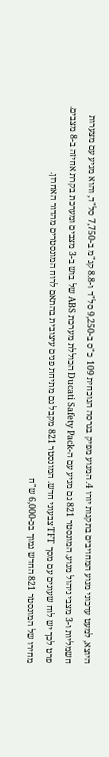היוצא, למעט עדכוני מנוע המחויבים בתקנות יורו 4. המנוע מפיק בגרסה הנוכחית 109 כ"ס ב-9,250 סל"ד ו-8.8 קג"מ ב-7,750 סל"ד, והוא מגיע עם מצערות חשמליות ו-3 מצבי ניהול מנוע. המונסטר 821 גם מגיע עם ה-Ducati Safety Pack הכוללת מערכת ABS של בוש ב-3 מצבים ומערכת בקרת אחיזה ב-8 מצבים. פרט לכך יש לוח שעונים עם מסך TFT צבעוני חדש. המונסטר 821 מקבל גם מתיחת פנים עיצובית בהתאם לרוח המונסטרים מהדור האחרון.
מחירו של המונסטר 821 החדש נמוך בכ-6,000 ש"ח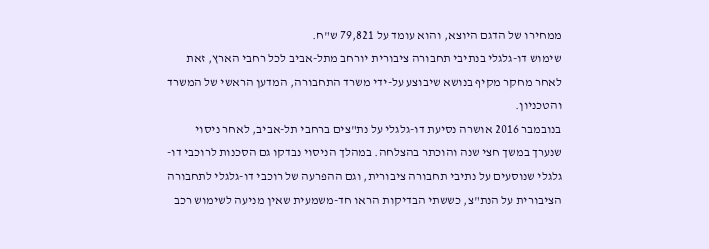ממחירו של הדגם היוצא, והוא עומד על 79,821 ש"ח.
שימוש דו-גלגלי בנתיבי תחבורה ציבורית יורחב מתל-אביב לכל רחבי הארץ, זאת לאחר מחקר מקיף בנושא שיבוצע על-ידי משרד התחבורה, המדען הראשי של המשרד והטכניון.
בנובמבר 2016 אושרה נסיעת דו-גלגלי על נת"צים ברחבי תל-אביב, לאחר ניסוי שנערך במשך חצי שנה והוכתר בהצלחה. במהלך הניסוי נבדקו גם הסכנות לרוכבי דו-גלגלי שנוסעים על נתיבי תחבורה ציבורית, וגם ההפרעה של רוכבי דו-גלגלי לתחבורה הציבורית על הנת"צ, כששתי הבדיקות הראו חד-משמעית שאין מניעה לשימוש רכב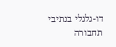דו-גלגלי בנתיבי תחבורה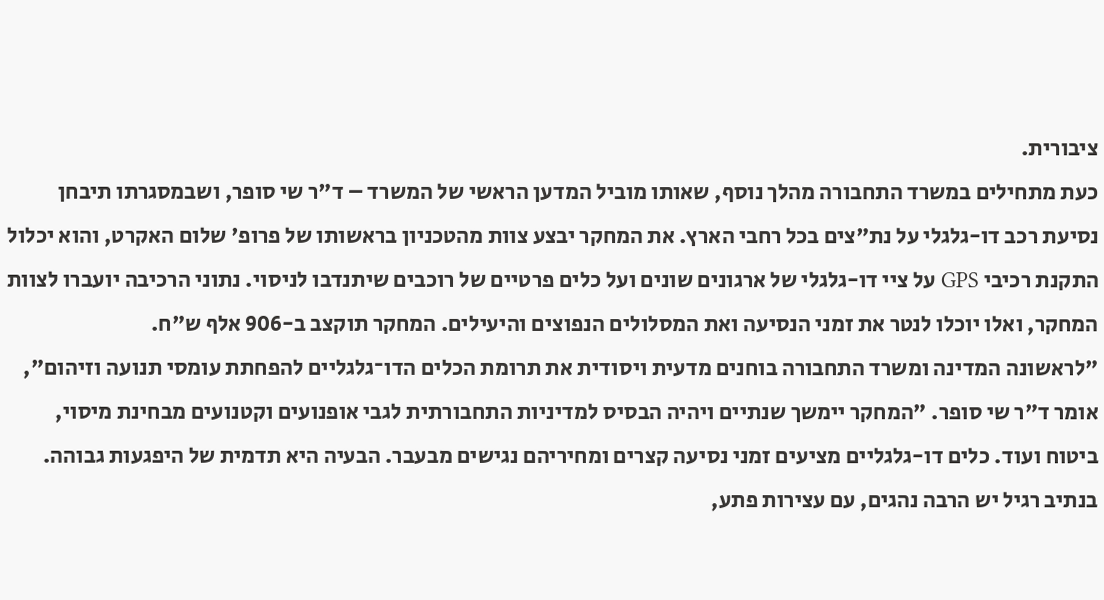ציבורית.
כעת מתחילים במשרד התחבורה מהלך נוסף, שאותו מוביל המדען הראשי של המשרד – ד"ר שי סופר, ושבמסגרתו תיבחן נסיעת רכב דו-גלגלי על נת"צים בכל רחבי הארץ. את המחקר יבצע צוות מהטכניון בראשותו של פרופ' שלום האקרט, והוא יכלול התקנת רכיבי GPS על ציי דו-גלגלי של ארגונים שונים ועל כלים פרטיים של רוכבים שיתנדבו לניסוי. נתוני הרכיבה יועברו לצוות המחקר, ואלו יוכלו לנטר את זמני הנסיעה ואת המסלולים הנפוצים והיעילים. המחקר תוקצב ב-906 אלף ש"ח.
"לראשונה המדינה ומשרד התחבורה בוחנים מדעית ויסודית את תרומת הכלים הדו־גלגליים להפחתת עומסי תנועה וזיהום", אומר ד"ר שי סופר. "המחקר יימשך שנתיים ויהיה הבסיס למדיניות התחבורתית לגבי אופנועים וקטנועים מבחינת מיסוי, ביטוח ועוד. כלים דו-גלגליים מציעים זמני נסיעה קצרים ומחיריהם נגישים מבעבר. הבעיה היא תדמית של היפגעות גבוהה. בנתיב רגיל יש הרבה נהגים, עם עצירות פתע,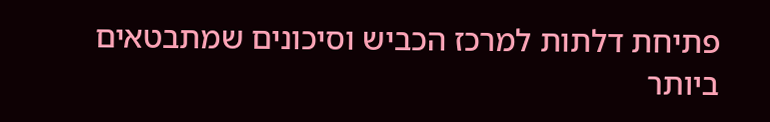פתיחת דלתות למרכז הכביש וסיכונים שמתבטאים ביותר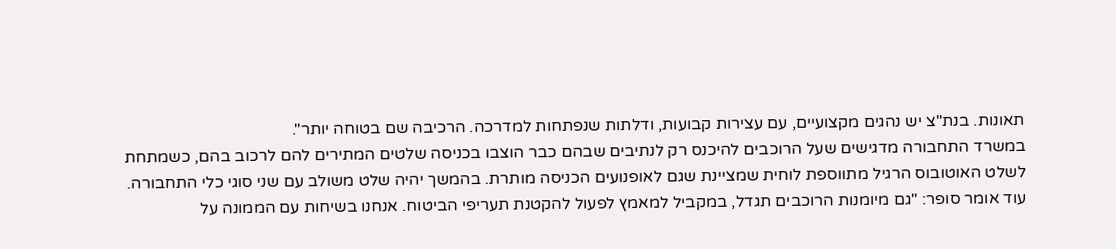תאונות. בנת"צ יש נהגים מקצועיים, עם עצירות קבועות, ודלתות שנפתחות למדרכה. הרכיבה שם בטוחה יותר".
במשרד התחבורה מדגישים שעל הרוכבים להיכנס רק לנתיבים שבהם כבר הוצבו בכניסה שלטים המתירים להם לרכוב בהם, כשמתחת לשלט האוטובוס הרגיל מתווספת לוחית שמציינת שגם לאופנועים הכניסה מותרת. בהמשך יהיה שלט משולב עם שני סוגי כלי התחבורה. עוד אומר סופר: "גם מיומנות הרוכבים תגדל, במקביל למאמץ לפעול להקטנת תעריפי הביטוח. אנחנו בשיחות עם הממונה על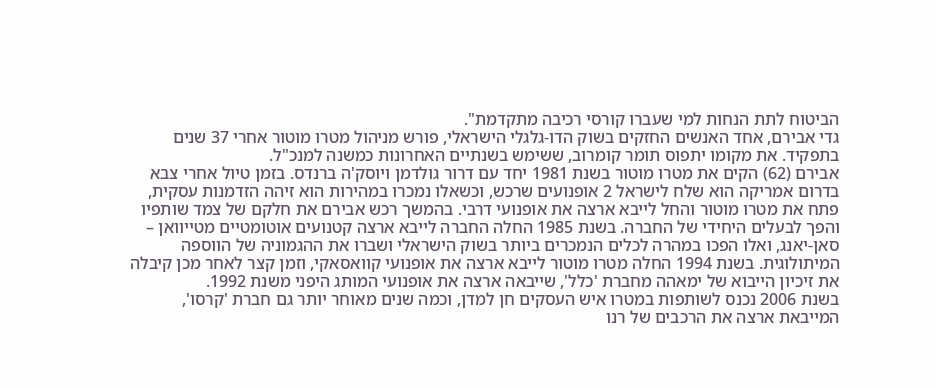הביטוח לתת הנחות למי שעברו קורסי רכיבה מתקדמת".
גדי אבירם, אחד האנשים החזקים בשוק הדו-גלגלי הישראלי, פורש מניהול מטרו מוטור אחרי 37 שנים בתפקיד. את מקומו יתפוס תומר קומרוב, ששימש בשנתיים האחרונות כמשנה למנכ"ל.
אבירם (62) הקים את מטרו מוטור בשנת 1981 יחד עם דרור גולדמן ויוסק'ה ברנדס. בזמן טיול אחרי צבא בדרום אמריקה הוא שלח לישראל 2 אופנועים שרכש, וכשאלו נמכרו במהירות הוא זיהה הזדמנות עסקית, פתח את מטרו מוטור והחל לייבא ארצה את אופנועי דרבי. בהמשך רכש אבירם את חלקם של צמד שותפיו והפך לבעלים היחידי של החברה. בשנת 1985 החלה החברה לייבא ארצה קטנועים אוטומטיים מטייוואן – סאן-יאנג, ואלו הפכו במהרה לכלים הנמכרים ביותר בשוק הישראלי ושברו את ההגמוניה של הווספה המיתולוגית. בשנת 1994 החלה מטרו מוטור לייבא ארצה את אופנועי קוואסאקי, וזמן קצר לאחר מכן קיבלה את זיכיון הייבוא של ימאהה מחברת 'כלל', שייבאה ארצה את אופנועי המותג היפני משנת 1992.
בשנת 2006 נכנס לשותפות במטרו איש העסקים חן למדן, וכמה שנים מאוחר יותר גם חברת 'קרסו', המייבאת ארצה את הרכבים של רנו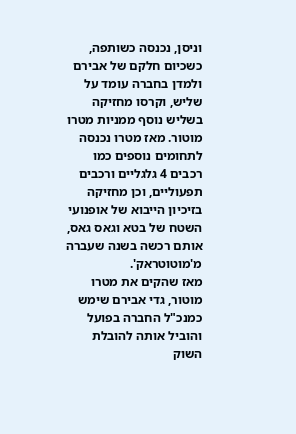וניסן, נכנסה כשותפה, כשכיום חלקם של אבירם ולמדן בחברה עומד על שליש, וקרסו מחזיקה בשליש נוסף ממניות מטרו מוטור. מאז מטרו נכנסה לתחומים נוספים כמו רכבים 4 גלגליים ורכבים תפעוליים, וכן מחזיקה בזיכיון הייבוא של אופנועי השטח של בטא וגאס גאס, אותם רכשה בשנה שעברה מ'מוטוטראק'.
מאז שהקים את מטרו מוטור, גדי אבירם שימש כמנכ"ל החברה בפועל והוביל אותה להובלת השוק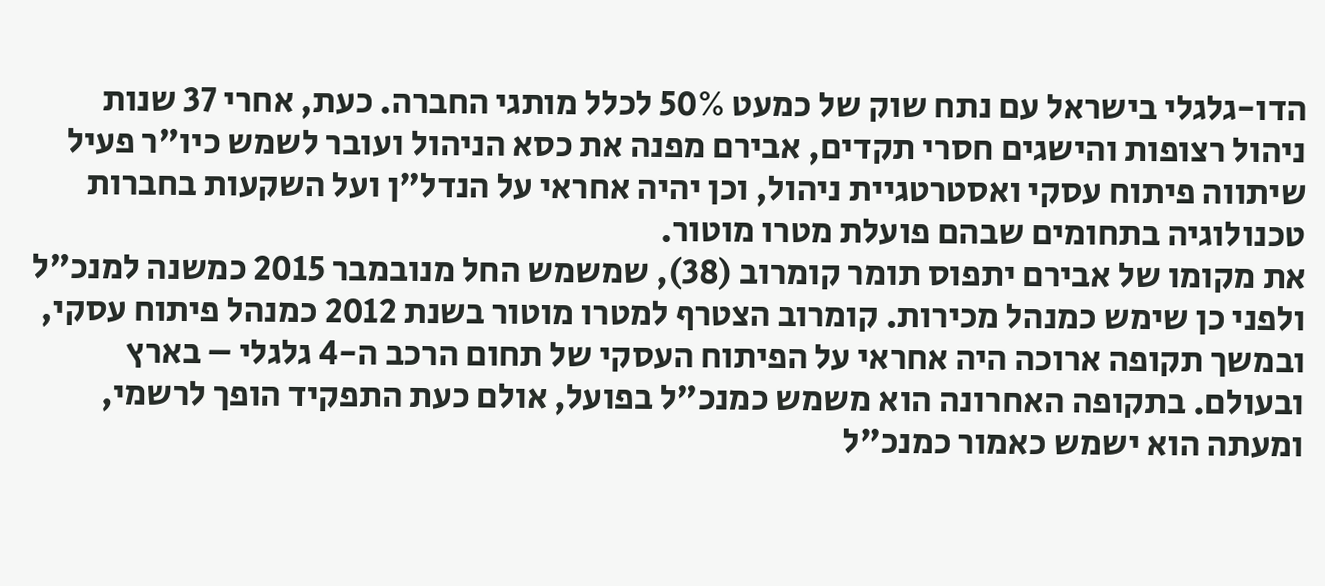הדו-גלגלי בישראל עם נתח שוק של כמעט 50% לכלל מותגי החברה. כעת, אחרי 37 שנות ניהול רצופות והישגים חסרי תקדים, אבירם מפנה את כסא הניהול ועובר לשמש כיו"ר פעיל שיתווה פיתוח עסקי ואסטרטגיית ניהול, וכן יהיה אחראי על הנדל"ן ועל השקעות בחברות טכנולוגיה בתחומים שבהם פועלת מטרו מוטור.
את מקומו של אבירם יתפוס תומר קומרוב (38), שמשמש החל מנובמבר 2015 כמשנה למנכ"ל ולפני כן שימש כמנהל מכירות. קומרוב הצטרף למטרו מוטור בשנת 2012 כמנהל פיתוח עסקי, ובמשך תקופה ארוכה היה אחראי על הפיתוח העסקי של תחום הרכב ה-4 גלגלי – בארץ ובעולם. בתקופה האחרונה הוא משמש כמנכ"ל בפועל, אולם כעת התפקיד הופך לרשמי, ומעתה הוא ישמש כאמור כמנכ"ל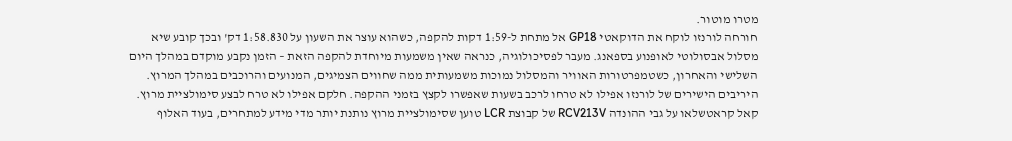מטרו מוטור.
חורחה לורנזו לוקח את הדוקאטי GP18 אל מתחת ל-1:59 דקות להקפה, כשהוא עוצר את השעון על 1:58.830 דק' ובכך קובע שיא מסלול אבסולוטי לאופנוע בספאנג. מעבר לפסיכולוגיה, כנראה שאין משמעות מיוחדת להקפה הזאת – הזמן נקבע מוקדם במהלך היום השלישי והאחרון, כשטמפרטורות האוויר והמסלול נמוכות משמעותית ממה שחווים הצמיגים, המנועים והרוכבים במהלך המרוץ. היריבים הישירים של לורנזו אפילו לא טרחו לרכב בשעות שאפשרו לקצץ בזמני ההקפה. חלקם אפילו לא טרח לבצע סימולציית מרוץ. קאל קראטשלאו על גבי ההונדה RCV213V של קבוצת LCR טוען שסימולציית מרוץ נותנת יותר מדי מידע למתחרים, בעוד האלוף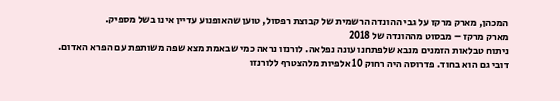המכהן, מארק מרקז על גבי ההונדה הרשמית של קבוצת רפסול, טוען שהאופנוע עדיין אינו בשל מספיק.
מארק מרקז – מבסוט מההונדה של 2018
ניתוח טבלאות הזמנים מנבא שלפתחנו עונה נפלאה. לורנזו נראה כמי שבאמת מצא שפה משותפת עם הפרא האדום. דובי גם הוא בחוד. פדרוסה היה רחוק 10 אלפיות מלהצטרף ללורנזו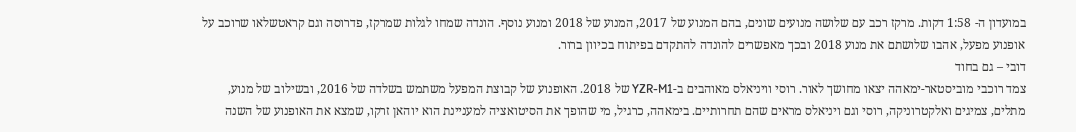במועדון ה- 1:58 דקות. מרקז רכב עם שלושה מנועים שונים, בהם המנוע של 2017, המנוע של 2018 ומנוע נוסף. הונדה שמחו לגלות שמרקז, פדרוסה וגם קראטשלאו שרוכב על אופנוע מפעל, אהבו שלושתם את מנוע 2018 ובכך מאפשרים להונדה להתקדם בפיתוח בכיוון ברור.
דובי – גם בחוד
צמד רוכבי מוביסטאר-ימאהה יצאו מחושך לאור. רוסי וויניאלס מאוהבים ב-YZR-M1 של 2018. האופנוע של קבוצת המפעל משתמש בשלדה של 2016, ובשילוב של מנוע, מתלים, צמיגים ואלקטרוניקה, רוסי וגם ויניאלס מראים שהם תחרותיים. בימאהה, כרגיל, מי שהופך את הסיטואציה למעניינת הוא יוהאן זרקו, שמצא את האופנוע של השנה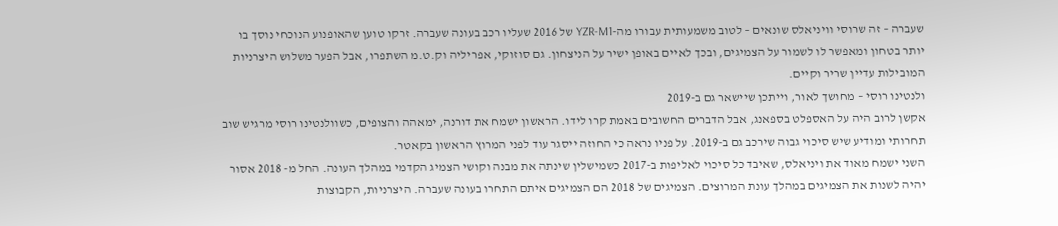שעברה – זה שרוסי וויניאלס שונאים – לטוב משמעותית עבורו מה-YZR-M1 של 2016 שעליו רכב בעונה שעברה. זרקו טוען שהאופנוע הנוכחי נוסך בו יותר בטחון ומאפשר לו לשמור על הצמיגים, ובכך לאיים באופן ישיר על הניצחון. גם סוזוקי, אפריליה וק.ט.מ השתפרו, אבל הפער משלוש היצרניות המובילות עדיין שריר וקיים.
ולנטינו רוסי – מחושך לאור, וייתכן שיישאר גם ב-2019
אקשן לרוב היה על האספלט בספאנג, אבל הדברים החשובים באמת קרו לידו. הראשון ישמח את דורנה, ימאהה והצופים, כשוולנטינו רוסי מרגיש שוב תחרותי ומודיע שיש סיכוי גבוה שירכב גם ב-2019. על פניו נראה כי החוזה ייסגר עוד לפני המרוץ הראשון בקאטר.
השני ישמח מאוד את ויניאלס, שאיבד כל סיכוי לאליפות ב-2017 כשמישלין שינתה את מבנה וקושי הצמיג הקדמי במהלך העונה. החל מ- 2018 אסור יהיה לשנות את הצמיגים במהלך עונת המרוצים. הצמיגים של 2018 הם הצמיגים איתם התחרו בעונה שעברה. היצרניות, הקבוצות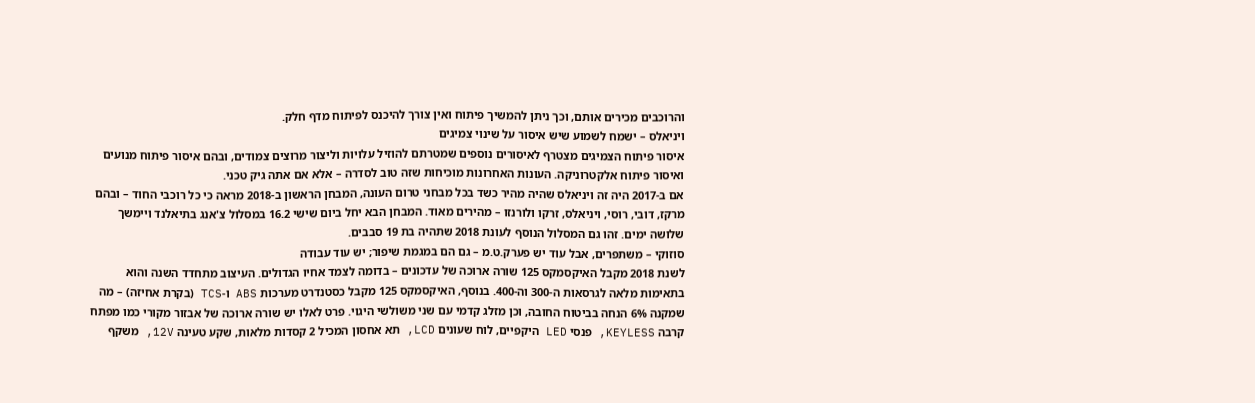והרוכבים מכירים אותם, וכך ניתן להמשיך פיתוח ואין צורך להיכנס לפיתוח מדף חלק.
ויניאלס – ישמח לשמוע שיש איסור על שינוי צמיגים
איסור פיתוח הצמיגים מצטרף לאיסורים נוספים שמטרתם להוזיל עלויות וליצור מרוצים צמודים, ובהם איסור פיתוח מנועים ואיסור פיתוח אלקטרוניקה. העונות האחרונות מוכיחות שזה טוב לסדרה – אלא אם אתה גיק טכני.
אם ב-2017 היה זה ויניאלס שהיה מהיר כשד בכל מבחני טרום העונה, המבחן הראשון ב-2018 מראה כי כל רוכבי החוד – ובהם מרקז, דובי, רוסי, ויניאלס, זרקו ולורנזו – מהירים מאוד. המבחן הבא יחל ביום שישי 16.2 במסלול צ'אנג בתיאלנד ויימשך שלושה ימים. זהו גם המסלול הנוסף לעונת 2018 שתהיה בת 19 סבבים.
סוזוקי – משתפרים, אבל עוד יש פערק.ט.מ – גם הם במגמת שיפור; יש עוד עבודה
לשנת 2018 מקבל האיקסמקס 125 שורה ארוכה של עדכונים – בדומה לצמד אחיו הגדולים. העיצוב מתחדד השנה והוא בתאימות מלאה לגרסאות ה-300 וה-400. בנוסף, האיקסמקס 125 מקבל כסטנדרט מערכות ABS ו-TCS (בקרת אחיזה) – מה שמקנה 6% הנחה בביטוח החובה, וכן מזלג קדמי עם שני משולשי היגוי. פרט לאלו יש שורה ארוכה של אבזור מקורי כמו מפתח קרבה KEYLESS, פנסי LED היקפיים, לוח שעונים LCD, תא אחסון המכיל 2 קסדות מלאות, שקע טעינה 12V, משקף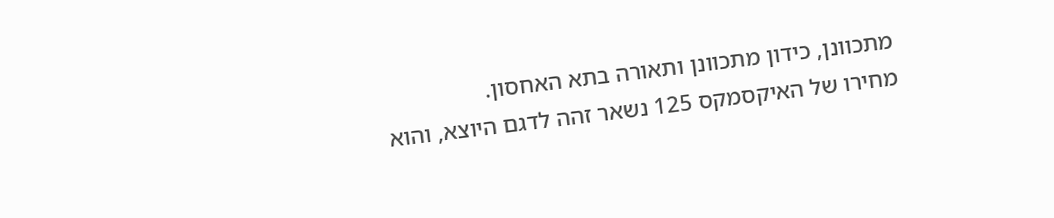מתכוונן, כידון מתכוונן ותאורה בתא האחסון.
מחירו של האיקסמקס 125 נשאר זהה לדגם היוצא, והוא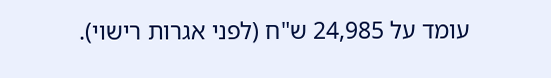עומד על 24,985 ש"ח (לפני אגרות רישוי).